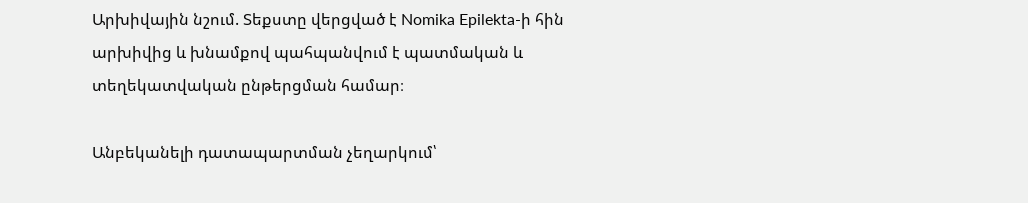Արխիվային նշում. Տեքստը վերցված է Nomika Epilekta-ի հին արխիվից և խնամքով պահպանվում է պատմական և տեղեկատվական ընթերցման համար։

Անբեկանելի դատապարտման չեղարկում՝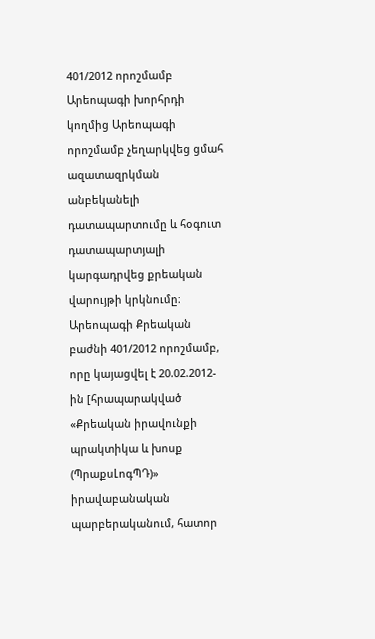401/2012 որոշմամբ Արեոպագի խորհրդի կողմից Արեոպագի որոշմամբ չեղարկվեց ցմահ ազատազրկման անբեկանելի դատապարտումը և հօգուտ դատապարտյալի կարգադրվեց քրեական վարույթի կրկնումը։ Արեոպագի Քրեական բաժնի 401/2012 որոշմամբ, որը կայացվել է 20.02.2012-ին [հրապարակված «Քրեական իրավունքի պրակտիկա և խոսք (ՊրաքսԼոգՊԴ)» իրավաբանական պարբերականում, հատոր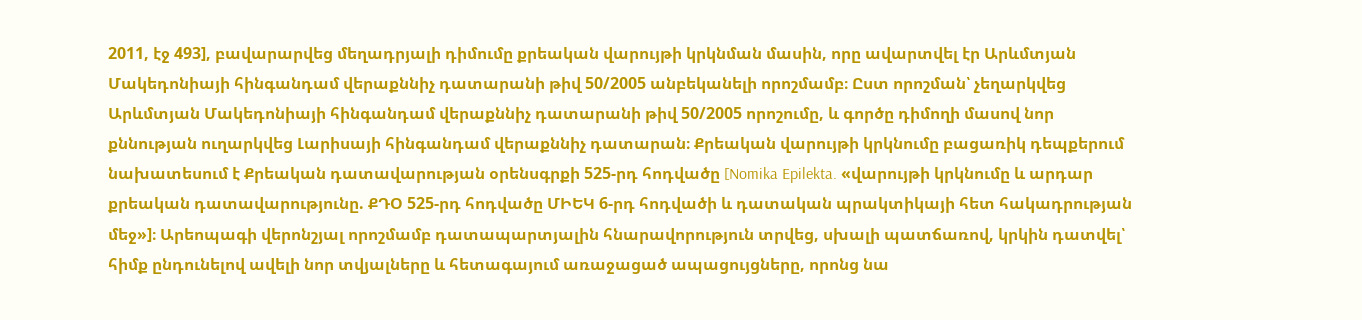2011, էջ 493], բավարարվեց մեղադրյալի դիմումը քրեական վարույթի կրկնման մասին, որը ավարտվել էր Արևմտյան Մակեդոնիայի հինգանդամ վերաքննիչ դատարանի թիվ 50/2005 անբեկանելի որոշմամբ։ Ըստ որոշման՝ չեղարկվեց Արևմտյան Մակեդոնիայի հինգանդամ վերաքննիչ դատարանի թիվ 50/2005 որոշումը, և գործը դիմողի մասով նոր քննության ուղարկվեց Լարիսայի հինգանդամ վերաքննիչ դատարան։ Քրեական վարույթի կրկնումը բացառիկ դեպքերում նախատեսում է Քրեական դատավարության օրենսգրքի 525-րդ հոդվածը [Nomika Epilekta. «վարույթի կրկնումը և արդար քրեական դատավարությունը. ՔԴՕ 525-րդ հոդվածը ՄԻԵԿ 6-րդ հոդվածի և դատական պրակտիկայի հետ հակադրության մեջ»]։ Արեոպագի վերոնշյալ որոշմամբ դատապարտյալին հնարավորություն տրվեց, սխալի պատճառով, կրկին դատվել՝ հիմք ընդունելով ավելի նոր տվյալները և հետագայում առաջացած ապացույցները, որոնց նա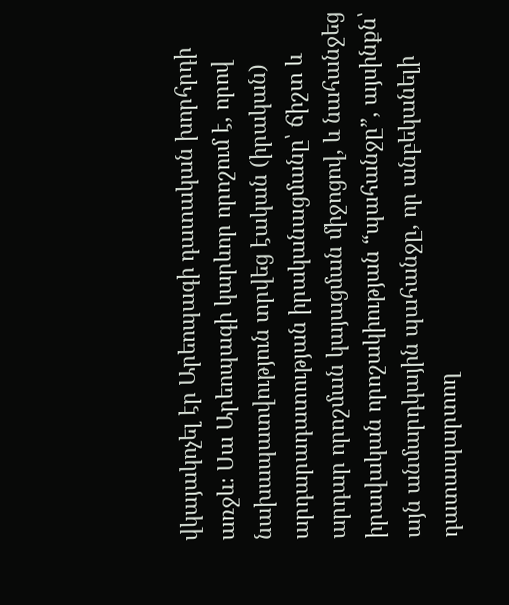վկայակոչել էր Արեոպագի դատական խորհրդի առջև։ Սա Արեոպագի կարևոր որոշում է, որով նախապատվություն տրվեց էական (իրական) արդարադատության իրականացմանը՝ ճիշտ և արդար որոշման կայացման միջոցով, և նահանջեց իրավական որոշակիության “պահանջը”, այսինքն՝ այն անմարդկային պահանջը, որ անբեկանելի դատապարտող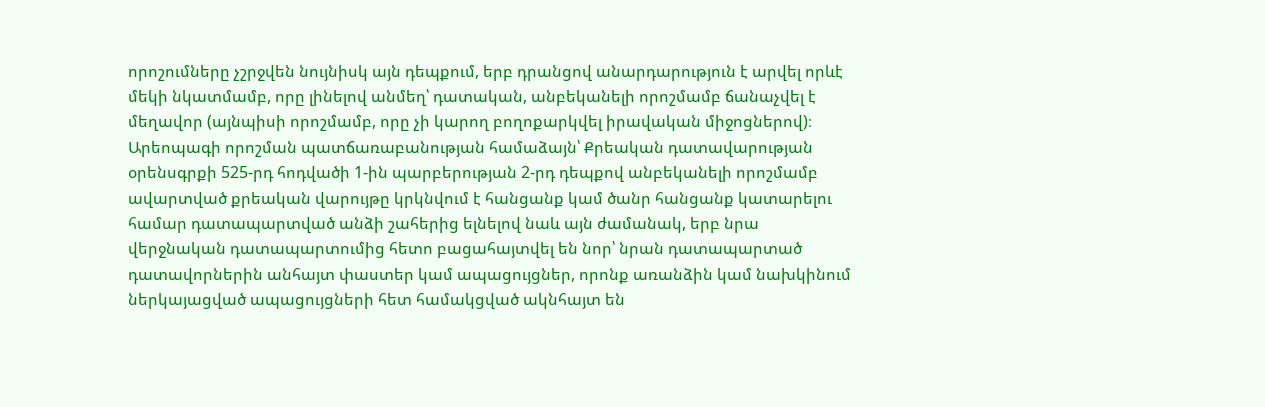որոշումները չշրջվեն նույնիսկ այն դեպքում, երբ դրանցով անարդարություն է արվել որևէ մեկի նկատմամբ, որը լինելով անմեղ՝ դատական, անբեկանելի որոշմամբ ճանաչվել է մեղավոր (այնպիսի որոշմամբ, որը չի կարող բողոքարկվել իրավական միջոցներով)։ Արեոպագի որոշման պատճառաբանության համաձայն՝ Քրեական դատավարության օրենսգրքի 525-րդ հոդվածի 1-ին պարբերության 2-րդ դեպքով անբեկանելի որոշմամբ ավարտված քրեական վարույթը կրկնվում է հանցանք կամ ծանր հանցանք կատարելու համար դատապարտված անձի շահերից ելնելով նաև այն ժամանակ, երբ նրա վերջնական դատապարտումից հետո բացահայտվել են նոր՝ նրան դատապարտած դատավորներին անհայտ փաստեր կամ ապացույցներ, որոնք առանձին կամ նախկինում ներկայացված ապացույցների հետ համակցված ակնհայտ են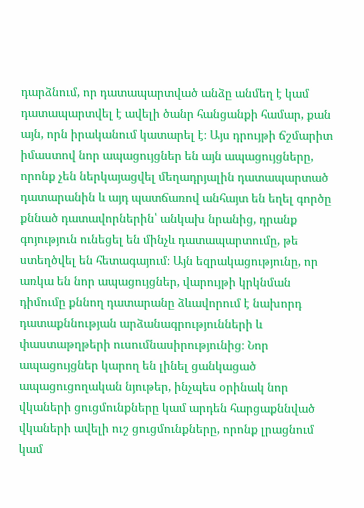դարձնում, որ դատապարտված անձը անմեղ է կամ դատապարտվել է ավելի ծանր հանցանքի համար, քան այն, որն իրականում կատարել է։ Այս դրույթի ճշմարիտ իմաստով նոր ապացույցներ են այն ապացույցները, որոնք չեն ներկայացվել մեղադրյալին դատապարտած դատարանին և այդ պատճառով անհայտ են եղել գործը քննած դատավորներին՝ անկախ նրանից, դրանք գոյություն ունեցել են մինչև դատապարտումը, թե ստեղծվել են հետագայում։ Այն եզրակացությունը, որ առկա են նոր ապացույցներ, վարույթի կրկնման դիմումը քննող դատարանը ձևավորում է նախորդ դատաքննության արձանագրությունների և փաստաթղթերի ուսումնասիրությունից։ Նոր ապացույցներ կարող են լինել ցանկացած ապացուցողական նյութեր, ինչպես օրինակ նոր վկաների ցուցմունքները կամ արդեն հարցաքննված վկաների ավելի ուշ ցուցմունքները, որոնք լրացնում կամ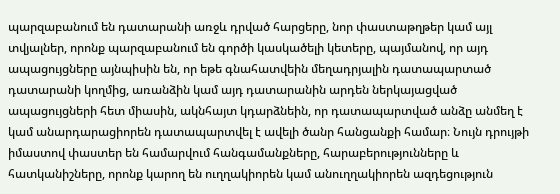պարզաբանում են դատարանի առջև դրված հարցերը, նոր փաստաթղթեր կամ այլ տվյալներ, որոնք պարզաբանում են գործի կասկածելի կետերը, պայմանով, որ այդ ապացույցները այնպիսին են, որ եթե գնահատվեին մեղադրյալին դատապարտած դատարանի կողմից, առանձին կամ այդ դատարանին արդեն ներկայացված ապացույցների հետ միասին, ակնհայտ կդարձնեին, որ դատապարտված անձը անմեղ է կամ անարդարացիորեն դատապարտվել է ավելի ծանր հանցանքի համար։ Նույն դրույթի իմաստով փաստեր են համարվում հանգամանքները, հարաբերությունները և հատկանիշները, որոնք կարող են ուղղակիորեն կամ անուղղակիորեն ազդեցություն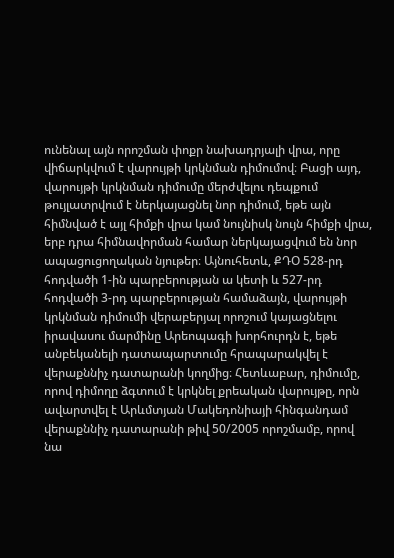ունենալ այն որոշման փոքր նախադրյալի վրա, որը վիճարկվում է վարույթի կրկնման դիմումով։ Բացի այդ, վարույթի կրկնման դիմումը մերժվելու դեպքում թույլատրվում է ներկայացնել նոր դիմում, եթե այն հիմնված է այլ հիմքի վրա կամ նույնիսկ նույն հիմքի վրա, երբ դրա հիմնավորման համար ներկայացվում են նոր ապացուցողական նյութեր։ Այնուհետև, ՔԴՕ 528-րդ հոդվածի 1-ին պարբերության ա կետի և 527-րդ հոդվածի 3-րդ պարբերության համաձայն, վարույթի կրկնման դիմումի վերաբերյալ որոշում կայացնելու իրավասու մարմինը Արեոպագի խորհուրդն է, եթե անբեկանելի դատապարտումը հրապարակվել է վերաքննիչ դատարանի կողմից։ Հետևաբար, դիմումը, որով դիմողը ձգտում է կրկնել քրեական վարույթը, որն ավարտվել է Արևմտյան Մակեդոնիայի հինգանդամ վերաքննիչ դատարանի թիվ 50/2005 որոշմամբ, որով նա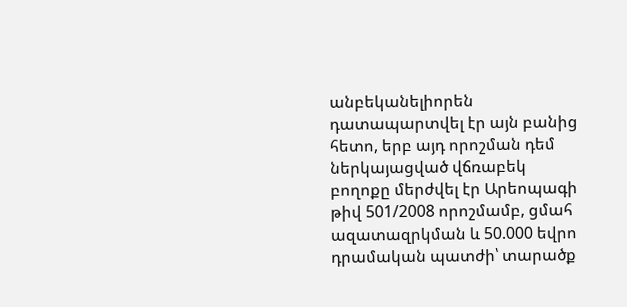անբեկանելիորեն դատապարտվել էր այն բանից հետո, երբ այդ որոշման դեմ ներկայացված վճռաբեկ բողոքը մերժվել էր Արեոպագի թիվ 501/2008 որոշմամբ, ցմահ ազատազրկման և 50.000 եվրո դրամական պատժի՝ տարածք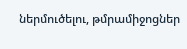ներմուծելու, թմրամիջոցներ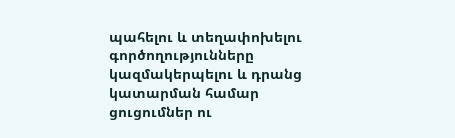պահելու և տեղափոխելու գործողությունները կազմակերպելու և դրանց կատարման համար ցուցումներ ու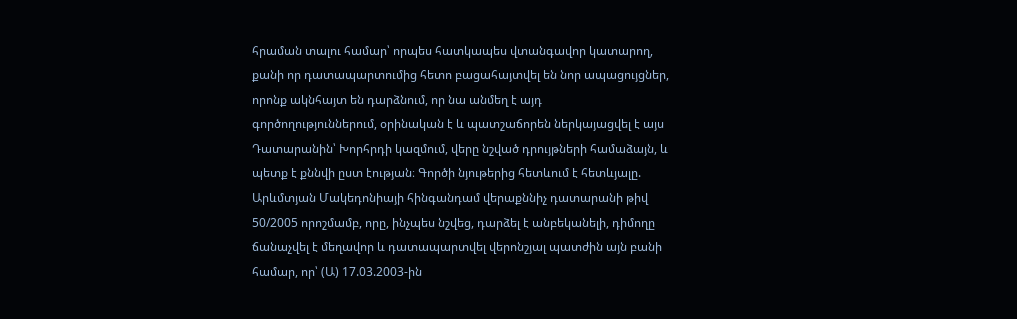հրաման տալու համար՝ որպես հատկապես վտանգավոր կատարող, քանի որ դատապարտումից հետո բացահայտվել են նոր ապացույցներ, որոնք ակնհայտ են դարձնում, որ նա անմեղ է այդ գործողություններում, օրինական է և պատշաճորեն ներկայացվել է այս Դատարանին՝ Խորհրդի կազմում, վերը նշված դրույթների համաձայն, և պետք է քննվի ըստ էության։ Գործի նյութերից հետևում է հետևյալը. Արևմտյան Մակեդոնիայի հինգանդամ վերաքննիչ դատարանի թիվ 50/2005 որոշմամբ, որը, ինչպես նշվեց, դարձել է անբեկանելի, դիմողը ճանաչվել է մեղավոր և դատապարտվել վերոնշյալ պատժին այն բանի համար, որ՝ (Ա) 17.03.2003-ին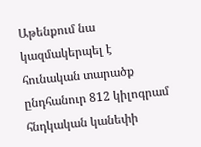Աթենքում նա կազմակերպել է հունական տարածք ընդհանուր 812 կիլոգրամ հնդկական կանեփի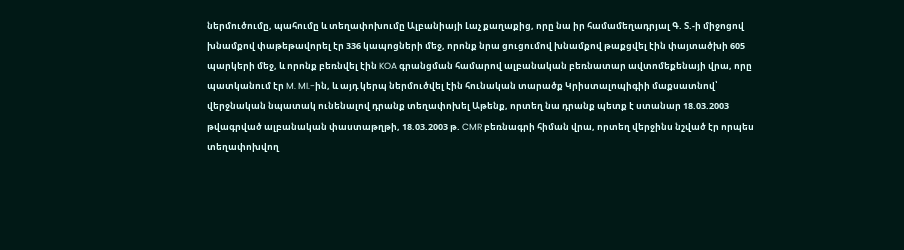ներմուծումը, պահումը և տեղափոխումը Ալբանիայի Լաչ քաղաքից, որը նա իր համամեղադրյալ Գ. Տ.-ի միջոցով խնամքով փաթեթավորել էր 336 կապոցների մեջ, որոնք նրա ցուցումով խնամքով թաքցվել էին փայտածխի 605 պարկերի մեջ, և որոնք բեռնվել էին KOA գրանցման համարով ալբանական բեռնատար ավտոմեքենայի վրա, որը պատկանում էր M. MI.-ին, և այդ կերպ ներմուծվել էին հունական տարածք Կրիստալոպիգիի մաքսատնով՝ վերջնական նպատակ ունենալով դրանք տեղափոխել Աթենք, որտեղ նա դրանք պետք է ստանար 18.03.2003 թվագրված ալբանական փաստաթղթի, 18.03.2003 թ. CMR բեռնագրի հիման վրա, որտեղ վերջինս նշված էր որպես տեղափոխվող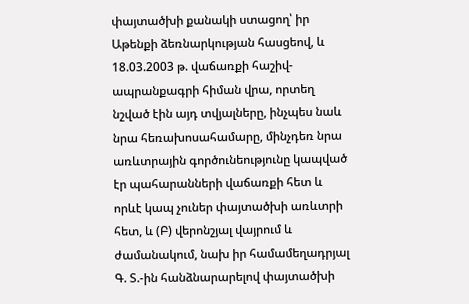փայտածխի քանակի ստացող՝ իր Աթենքի ձեռնարկության հասցեով, և 18.03.2003 թ. վաճառքի հաշիվ-ապրանքագրի հիման վրա, որտեղ նշված էին այդ տվյալները, ինչպես նաև նրա հեռախոսահամարը, մինչդեռ նրա առևտրային գործունեությունը կապված էր պահարանների վաճառքի հետ և որևէ կապ չուներ փայտածխի առևտրի հետ, և (Բ) վերոնշյալ վայրում և ժամանակում, նախ իր համամեղադրյալ Գ. Տ.-ին հանձնարարելով փայտածխի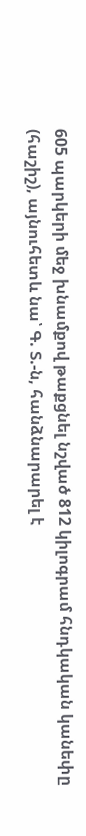605 պարկերի մեջ խնամքով թաքցնել նշված 812 կիլոգրամ հնդկական կանեփը (հաշիշ), այնուհետև նա՝ Գ. Տ.-ն, հանձնարարել է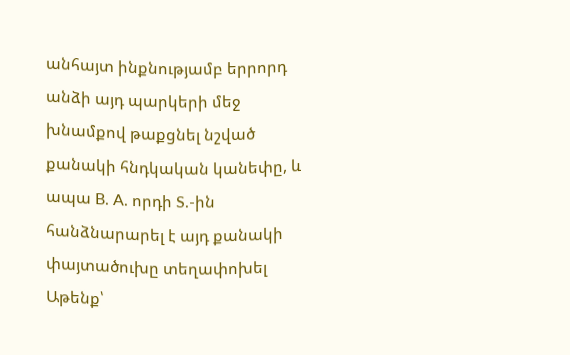անհայտ ինքնությամբ երրորդ անձի այդ պարկերի մեջ խնամքով թաքցնել նշված քանակի հնդկական կանեփը, և ապա B. A. որդի S.-ին հանձնարարել է այդ քանակի փայտածուխը տեղափոխել Աթենք՝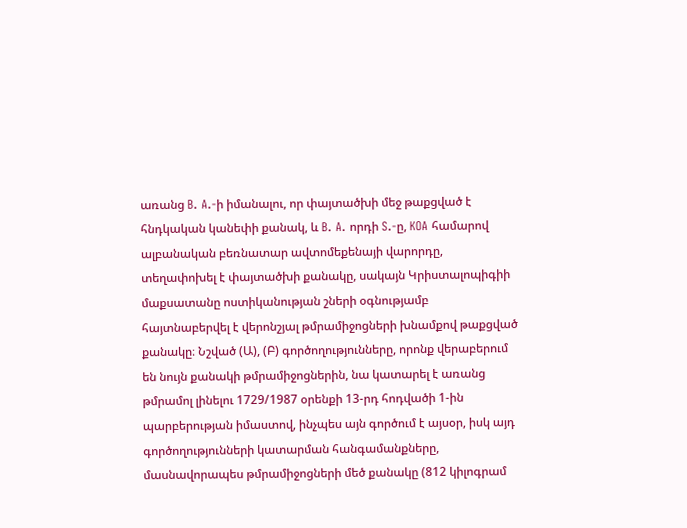առանց B. A.-ի իմանալու, որ փայտածխի մեջ թաքցված է հնդկական կանեփի քանակ, և B. A. որդի S.-ը, KOA համարով ալբանական բեռնատար ավտոմեքենայի վարորդը, տեղափոխել է փայտածխի քանակը, սակայն Կրիստալոպիգիի մաքսատանը ոստիկանության շների օգնությամբ հայտնաբերվել է վերոնշյալ թմրամիջոցների խնամքով թաքցված քանակը։ Նշված (Ա), (Բ) գործողությունները, որոնք վերաբերում են նույն քանակի թմրամիջոցներին, նա կատարել է առանց թմրամոլ լինելու 1729/1987 օրենքի 13-րդ հոդվածի 1-ին պարբերության իմաստով, ինչպես այն գործում է այսօր, իսկ այդ գործողությունների կատարման հանգամանքները, մասնավորապես թմրամիջոցների մեծ քանակը (812 կիլոգրամ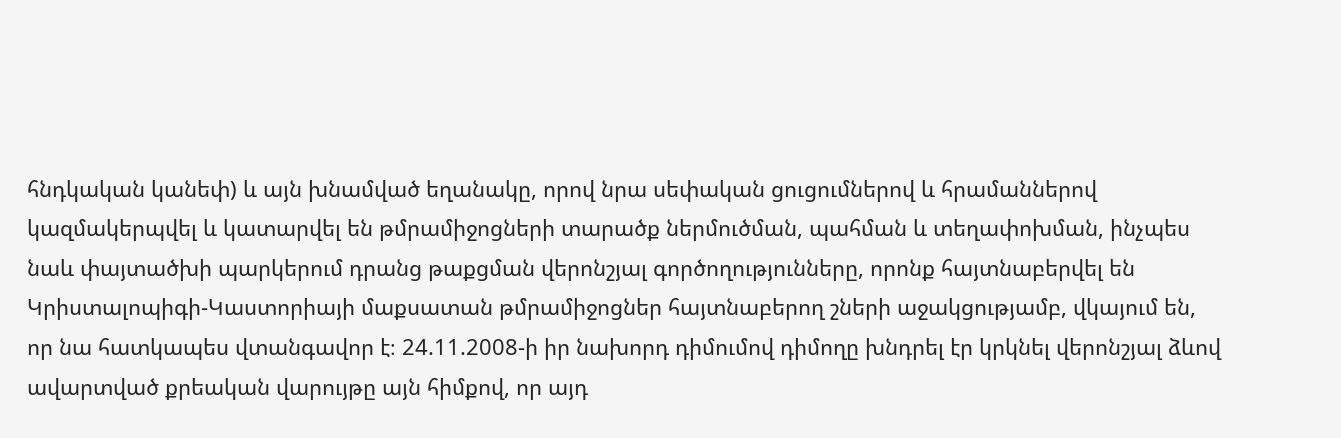հնդկական կանեփ) և այն խնամված եղանակը, որով նրա սեփական ցուցումներով և հրամաններով կազմակերպվել և կատարվել են թմրամիջոցների տարածք ներմուծման, պահման և տեղափոխման, ինչպես նաև փայտածխի պարկերում դրանց թաքցման վերոնշյալ գործողությունները, որոնք հայտնաբերվել են Կրիստալոպիգի-Կաստորիայի մաքսատան թմրամիջոցներ հայտնաբերող շների աջակցությամբ, վկայում են, որ նա հատկապես վտանգավոր է։ 24.11.2008-ի իր նախորդ դիմումով դիմողը խնդրել էր կրկնել վերոնշյալ ձևով ավարտված քրեական վարույթը այն հիմքով, որ այդ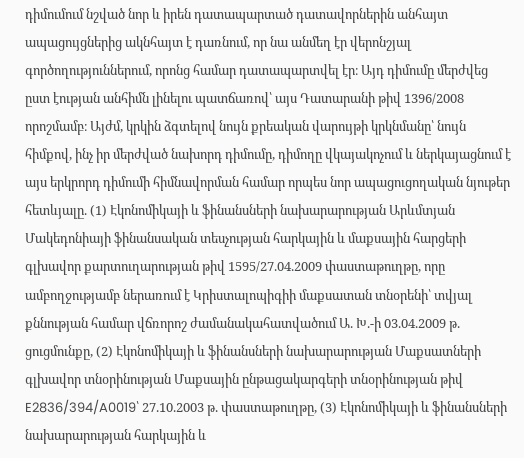դիմումում նշված նոր և իրեն դատապարտած դատավորներին անհայտ ապացույցներից ակնհայտ է դառնում, որ նա անմեղ էր վերոնշյալ գործողություններում, որոնց համար դատապարտվել էր։ Այդ դիմումը մերժվեց ըստ էության անհիմն լինելու պատճառով՝ այս Դատարանի թիվ 1396/2008 որոշմամբ։ Այժմ, կրկին ձգտելով նույն քրեական վարույթի կրկնմանը՝ նույն հիմքով, ինչ իր մերժված նախորդ դիմումը, դիմողը վկայակոչում և ներկայացնում է այս երկրորդ դիմումի հիմնավորման համար որպես նոր ապացուցողական նյութեր հետևյալը. (1) Էկոնոմիկայի և ֆինանսների նախարարության Արևմտյան Մակեդոնիայի ֆինանսական տեսչության հարկային և մաքսային հարցերի գլխավոր քարտուղարության թիվ 1595/27.04.2009 փաստաթուղթը, որը ամբողջությամբ ներառում է Կրիստալոպիգիի մաքսատան տնօրենի՝ տվյալ քննության համար վճռորոշ ժամանակահատվածում Ա. Խ.-ի 03.04.2009 թ. ցուցմունքը, (2) Էկոնոմիկայի և ֆինանսների նախարարության Մաքսատների գլխավոր տնօրինության Մաքսային ընթացակարգերի տնօրինության թիվ E2836/394/A0019՝ 27.10.2003 թ. փաստաթուղթը, (3) Էկոնոմիկայի և ֆինանսների նախարարության հարկային և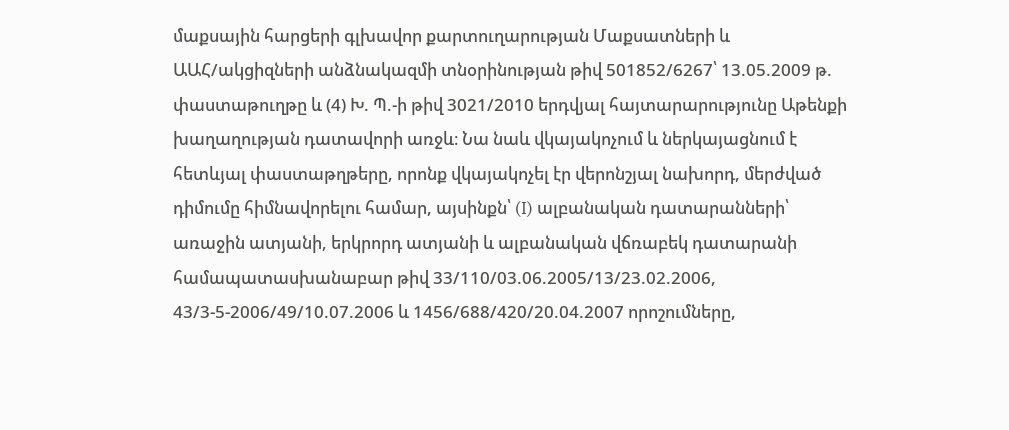մաքսային հարցերի գլխավոր քարտուղարության Մաքսատների և ԱԱՀ/ակցիզների անձնակազմի տնօրինության թիվ 501852/6267՝ 13.05.2009 թ. փաստաթուղթը և (4) Խ. Պ.-ի թիվ 3021/2010 երդվյալ հայտարարությունը Աթենքի խաղաղության դատավորի առջև։ Նա նաև վկայակոչում և ներկայացնում է հետևյալ փաստաթղթերը, որոնք վկայակոչել էր վերոնշյալ նախորդ, մերժված դիմումը հիմնավորելու համար, այսինքն՝ (I) ալբանական դատարանների՝ առաջին ատյանի, երկրորդ ատյանի և ալբանական վճռաբեկ դատարանի համապատասխանաբար թիվ 33/110/03.06.2005/13/23.02.2006, 43/3-5-2006/49/10.07.2006 և 1456/688/420/20.04.2007 որոշումները,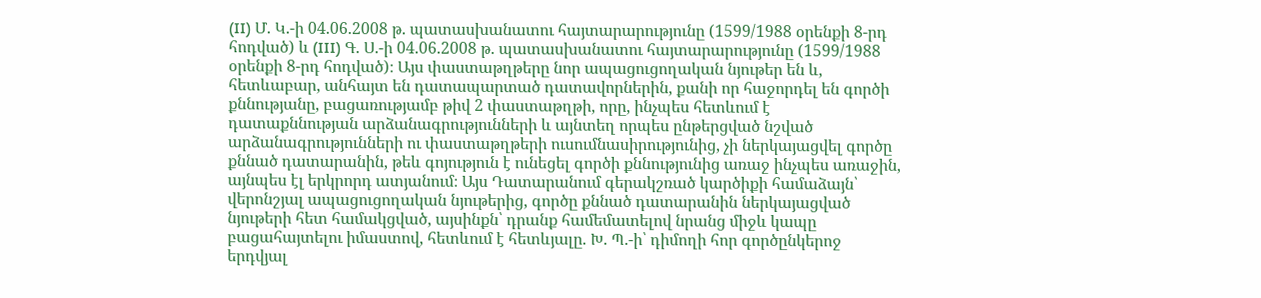(II) Մ. Կ.-ի 04.06.2008 թ. պատասխանատու հայտարարությունը (1599/1988 օրենքի 8-րդ հոդված) և (III) Գ. Ս.-ի 04.06.2008 թ. պատասխանատու հայտարարությունը (1599/1988 օրենքի 8-րդ հոդված)։ Այս փաստաթղթերը նոր ապացուցողական նյութեր են և, հետևաբար, անհայտ են դատապարտած դատավորներին, քանի որ հաջորդել են գործի քննությանը, բացառությամբ թիվ 2 փաստաթղթի, որը, ինչպես հետևում է դատաքննության արձանագրությունների և այնտեղ որպես ընթերցված նշված արձանագրությունների ու փաստաթղթերի ուսումնասիրությունից, չի ներկայացվել գործը քննած դատարանին, թեև գոյություն է ունեցել գործի քննությունից առաջ ինչպես առաջին, այնպես էլ երկրորդ ատյանում։ Այս Դատարանում գերակշռած կարծիքի համաձայն՝ վերոնշյալ ապացուցողական նյութերից, գործը քննած դատարանին ներկայացված նյութերի հետ համակցված, այսինքն՝ դրանք համեմատելով նրանց միջև կապը բացահայտելու իմաստով, հետևում է հետևյալը. Խ. Պ.-ի՝ դիմողի հոր գործընկերոջ երդվյալ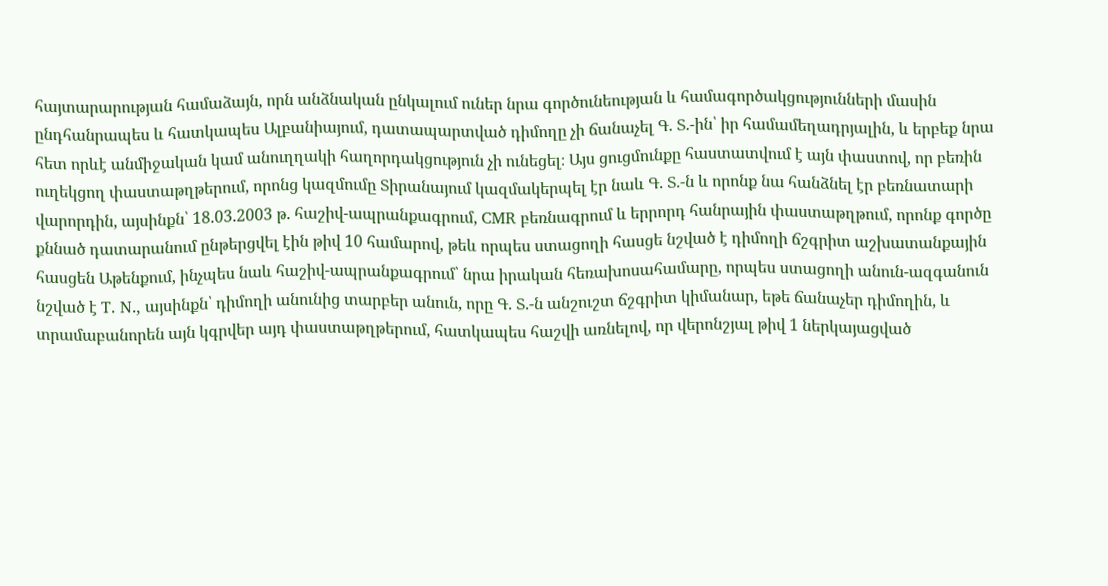հայտարարության համաձայն, որն անձնական ընկալում ուներ նրա գործունեության և համագործակցությունների մասին ընդհանրապես և հատկապես Ալբանիայում, դատապարտված դիմողը չի ճանաչել Գ. Տ.-ին՝ իր համամեղադրյալին, և երբեք նրա հետ որևէ անմիջական կամ անուղղակի հաղորդակցություն չի ունեցել։ Այս ցուցմունքը հաստատվում է այն փաստով, որ բեռին ուղեկցող փաստաթղթերում, որոնց կազմումը Տիրանայում կազմակերպել էր նաև Գ. Տ.-ն և որոնք նա հանձնել էր բեռնատարի վարորդին, այսինքն՝ 18.03.2003 թ. հաշիվ-ապրանքագրում, CMR բեռնագրում և երրորդ հանրային փաստաթղթում, որոնք գործը քննած դատարանում ընթերցվել էին թիվ 10 համարով, թեև որպես ստացողի հասցե նշված է դիմողի ճշգրիտ աշխատանքային հասցեն Աթենքում, ինչպես նաև հաշիվ-ապրանքագրում՝ նրա իրական հեռախոսահամարը, որպես ստացողի անուն-ազգանուն նշված է T. N., այսինքն՝ դիմողի անունից տարբեր անուն, որը Գ. Տ.-ն անշուշտ ճշգրիտ կիմանար, եթե ճանաչեր դիմողին, և տրամաբանորեն այն կգրվեր այդ փաստաթղթերում, հատկապես հաշվի առնելով, որ վերոնշյալ թիվ 1 ներկայացված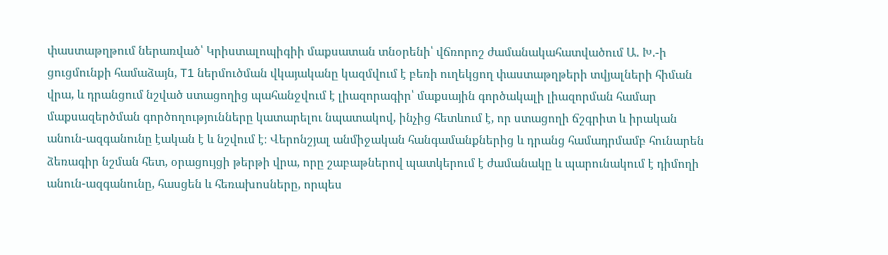փաստաթղթում ներառված՝ Կրիստալոպիգիի մաքսատան տնօրենի՝ վճռորոշ ժամանակահատվածում Ա. Խ.-ի ցուցմունքի համաձայն, T1 ներմուծման վկայականը կազմվում է բեռի ուղեկցող փաստաթղթերի տվյալների հիման վրա, և դրանցում նշված ստացողից պահանջվում է լիազորագիր՝ մաքսային գործակալի լիազորման համար մաքսազերծման գործողությունները կատարելու նպատակով, ինչից հետևում է, որ ստացողի ճշգրիտ և իրական անուն-ազգանունը էական է և նշվում է։ Վերոնշյալ անմիջական հանգամանքներից և դրանց համադրմամբ հունարեն ձեռագիր նշման հետ, օրացույցի թերթի վրա, որը շաբաթներով պատկերում է ժամանակը և պարունակում է դիմողի անուն-ազգանունը, հասցեն և հեռախոսները, որպես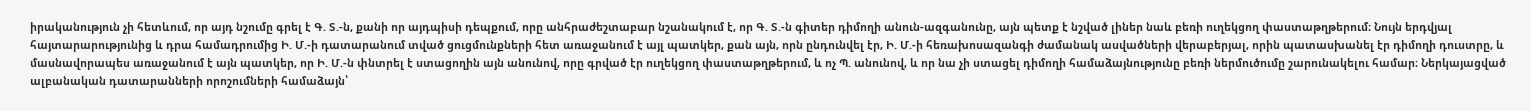իրականություն չի հետևում, որ այդ նշումը գրել է Գ. Տ.-ն, քանի որ այդպիսի դեպքում, որը անհրաժեշտաբար նշանակում է, որ Գ. Տ.-ն գիտեր դիմողի անուն-ազգանունը, այն պետք է նշված լիներ նաև բեռի ուղեկցող փաստաթղթերում։ Նույն երդվյալ հայտարարությունից և դրա համադրումից Ի. Մ.-ի դատարանում տված ցուցմունքների հետ առաջանում է այլ պատկեր, քան այն, որն ընդունվել էր, Ի. Մ.-ի հեռախոսազանգի ժամանակ ասվածների վերաբերյալ, որին պատասխանել էր դիմողի դուստրը, և մասնավորապես առաջանում է այն պատկեր, որ Ի. Մ.-ն փնտրել է ստացողին այն անունով, որը գրված էր ուղեկցող փաստաթղթերում, և ոչ Պ. անունով, և որ նա չի ստացել դիմողի համաձայնությունը բեռի ներմուծումը շարունակելու համար։ Ներկայացված ալբանական դատարանների որոշումների համաձայն՝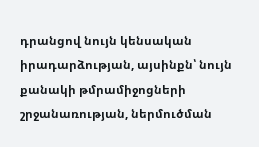դրանցով նույն կենսական իրադարձության, այսինքն՝ նույն քանակի թմրամիջոցների շրջանառության, ներմուծման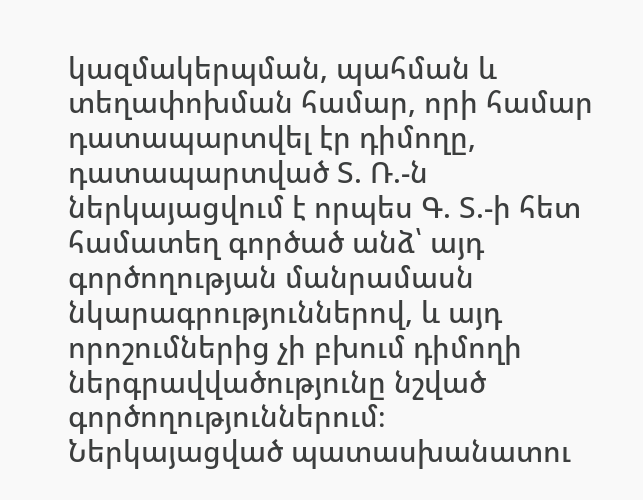կազմակերպման, պահման և տեղափոխման համար, որի համար դատապարտվել էր դիմողը, դատապարտված Տ. Ռ.-ն ներկայացվում է որպես Գ. Տ.-ի հետ համատեղ գործած անձ՝ այդ գործողության մանրամասն նկարագրություններով, և այդ որոշումներից չի բխում դիմողի ներգրավվածությունը նշված գործողություններում։ Ներկայացված պատասխանատու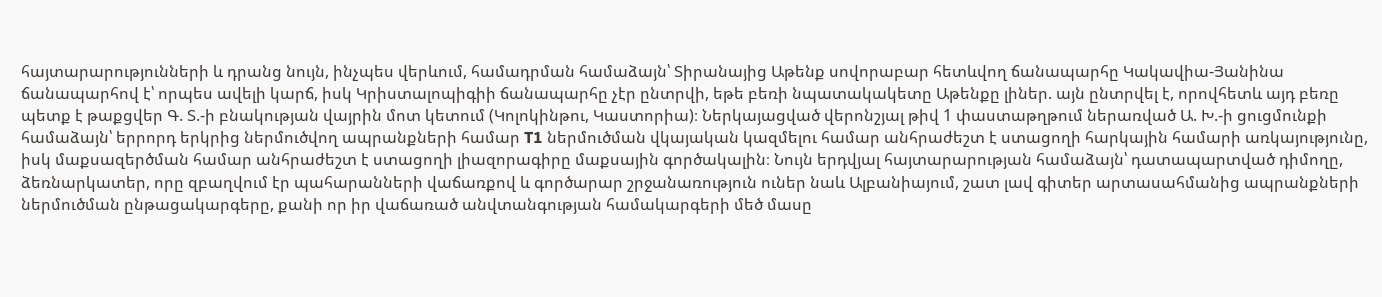հայտարարությունների և դրանց նույն, ինչպես վերևում, համադրման համաձայն՝ Տիրանայից Աթենք սովորաբար հետևվող ճանապարհը Կակավիա-Յանինա ճանապարհով է՝ որպես ավելի կարճ, իսկ Կրիստալոպիգիի ճանապարհը չէր ընտրվի, եթե բեռի նպատակակետը Աթենքը լիներ. այն ընտրվել է, որովհետև այդ բեռը պետք է թաքցվեր Գ. Տ.-ի բնակության վայրին մոտ կետում (Կոլոկինթու, Կաստորիա)։ Ներկայացված վերոնշյալ թիվ 1 փաստաթղթում ներառված Ա. Խ.-ի ցուցմունքի համաձայն՝ երրորդ երկրից ներմուծվող ապրանքների համար T1 ներմուծման վկայական կազմելու համար անհրաժեշտ է ստացողի հարկային համարի առկայությունը, իսկ մաքսազերծման համար անհրաժեշտ է ստացողի լիազորագիրը մաքսային գործակալին։ Նույն երդվյալ հայտարարության համաձայն՝ դատապարտված դիմողը, ձեռնարկատեր, որը զբաղվում էր պահարանների վաճառքով և գործարար շրջանառություն ուներ նաև Ալբանիայում, շատ լավ գիտեր արտասահմանից ապրանքների ներմուծման ընթացակարգերը, քանի որ իր վաճառած անվտանգության համակարգերի մեծ մասը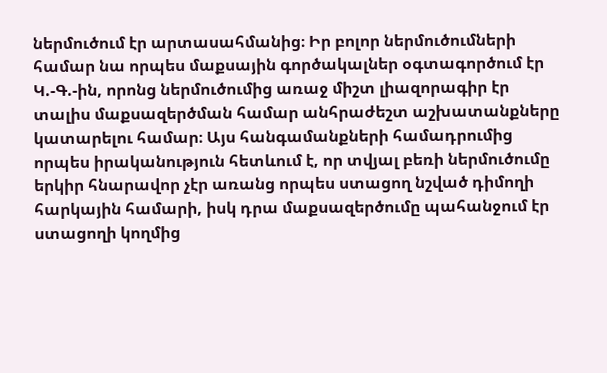ներմուծում էր արտասահմանից։ Իր բոլոր ներմուծումների համար նա որպես մաքսային գործակալներ օգտագործում էր Կ.-Գ.-ին, որոնց ներմուծումից առաջ միշտ լիազորագիր էր տալիս մաքսազերծման համար անհրաժեշտ աշխատանքները կատարելու համար։ Այս հանգամանքների համադրումից որպես իրականություն հետևում է, որ տվյալ բեռի ներմուծումը երկիր հնարավոր չէր առանց որպես ստացող նշված դիմողի հարկային համարի, իսկ դրա մաքսազերծումը պահանջում էր ստացողի կողմից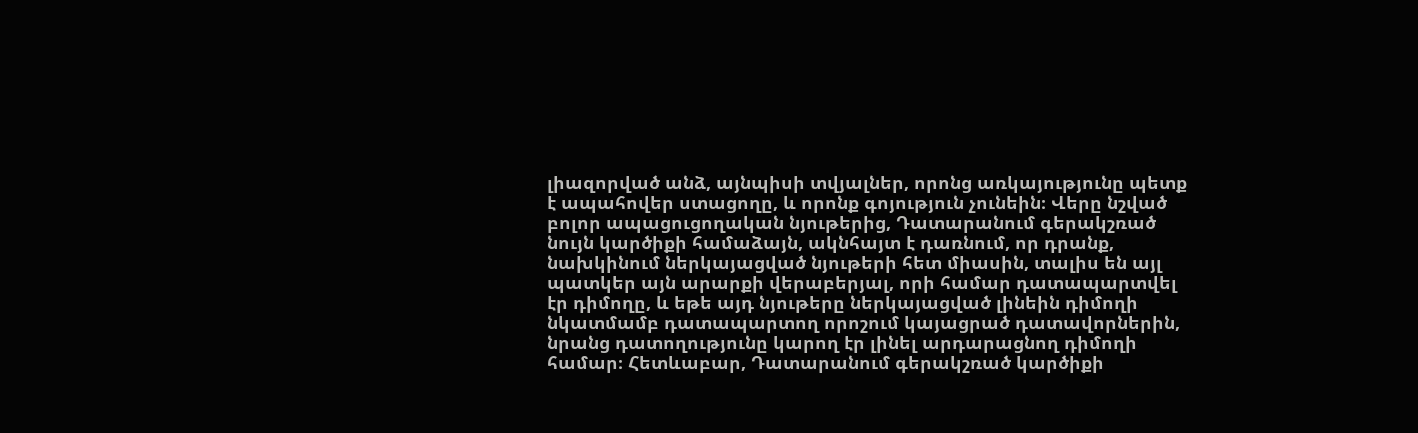լիազորված անձ, այնպիսի տվյալներ, որոնց առկայությունը պետք է ապահովեր ստացողը, և որոնք գոյություն չունեին։ Վերը նշված բոլոր ապացուցողական նյութերից, Դատարանում գերակշռած նույն կարծիքի համաձայն, ակնհայտ է դառնում, որ դրանք, նախկինում ներկայացված նյութերի հետ միասին, տալիս են այլ պատկեր այն արարքի վերաբերյալ, որի համար դատապարտվել էր դիմողը, և եթե այդ նյութերը ներկայացված լինեին դիմողի նկատմամբ դատապարտող որոշում կայացրած դատավորներին, նրանց դատողությունը կարող էր լինել արդարացնող դիմողի համար։ Հետևաբար, Դատարանում գերակշռած կարծիքի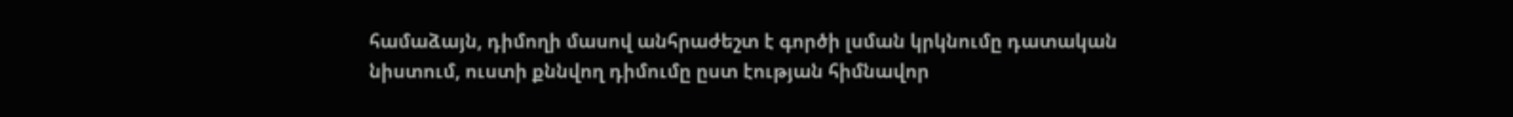համաձայն, դիմողի մասով անհրաժեշտ է գործի լսման կրկնումը դատական նիստում, ուստի քննվող դիմումը ըստ էության հիմնավոր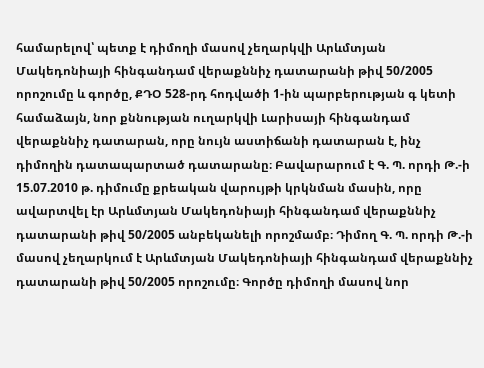համարելով՝ պետք է դիմողի մասով չեղարկվի Արևմտյան Մակեդոնիայի հինգանդամ վերաքննիչ դատարանի թիվ 50/2005 որոշումը և գործը, ՔԴՕ 528-րդ հոդվածի 1-ին պարբերության գ կետի համաձայն, նոր քննության ուղարկվի Լարիսայի հինգանդամ վերաքննիչ դատարան, որը նույն աստիճանի դատարան է, ինչ դիմողին դատապարտած դատարանը։ Բավարարում է Գ. Պ. որդի Թ.-ի 15.07.2010 թ. դիմումը քրեական վարույթի կրկնման մասին, որը ավարտվել էր Արևմտյան Մակեդոնիայի հինգանդամ վերաքննիչ դատարանի թիվ 50/2005 անբեկանելի որոշմամբ։ Դիմող Գ. Պ. որդի Թ.-ի մասով չեղարկում է Արևմտյան Մակեդոնիայի հինգանդամ վերաքննիչ դատարանի թիվ 50/2005 որոշումը։ Գործը դիմողի մասով նոր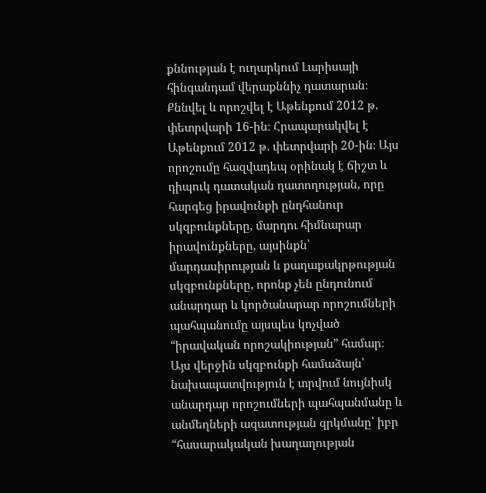քննության է ուղարկում Լարիսայի հինգանդամ վերաքննիչ դատարան։ Քննվել և որոշվել է Աթենքում 2012 թ. փետրվարի 16-ին։ Հրապարակվել է Աթենքում 2012 թ. փետրվարի 20-ին։ Այս որոշումը հազվադեպ օրինակ է ճիշտ և դիպուկ դատական դատողության, որը հարգեց իրավունքի ընդհանուր սկզբունքները, մարդու հիմնարար իրավունքները, այսինքն՝ մարդասիրության և քաղաքակրթության սկզբունքները, որոնք չեն ընդունում անարդար և կործանարար որոշումների պահպանումը այսպես կոչված “իրավական որոշակիության” համար։ Այս վերջին սկզբունքի համաձայն՝ նախապատվություն է տրվում նույնիսկ անարդար որոշումների պահպանմանը և անմեղների ազատության զրկմանը՝ իբր “հասարակական խաղաղության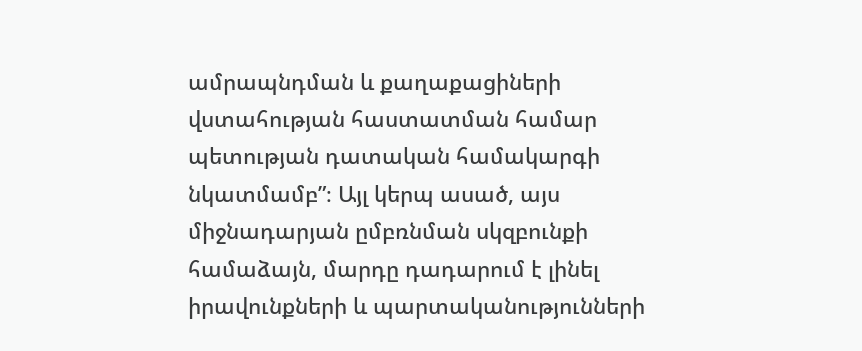ամրապնդման և քաղաքացիների վստահության հաստատման համար պետության դատական համակարգի նկատմամբ”։ Այլ կերպ ասած, այս միջնադարյան ըմբռնման սկզբունքի համաձայն, մարդը դադարում է լինել իրավունքների և պարտականությունների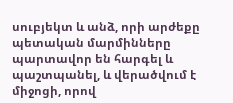սուբյեկտ և անձ, որի արժեքը պետական մարմինները պարտավոր են հարգել և պաշտպանել, և վերածվում է միջոցի, որով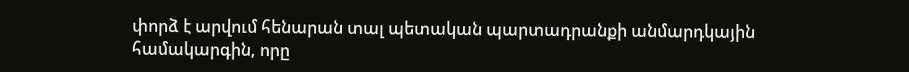փորձ է արվում հենարան տալ պետական պարտադրանքի անմարդկային համակարգին, որը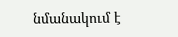նմանակում է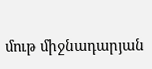մութ միջնադարյան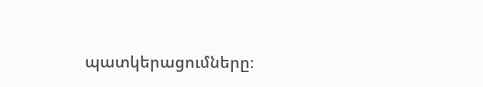պատկերացումները։